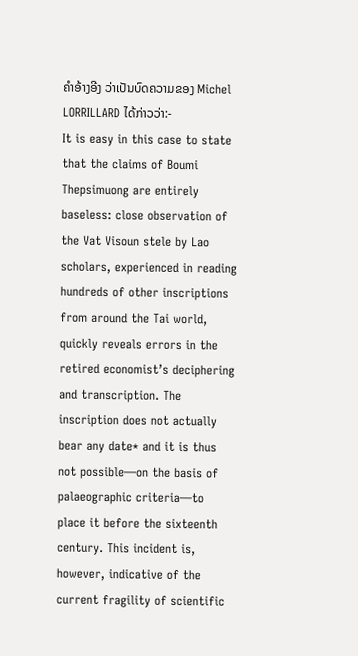ຄຳອ້າງອີງ ວ່າເປັນບົດຄວາມຂອງ Michel LORRILLARD ໄດ້ກ່າວວ່າ:-
It is easy in this case to state that the claims of Boumi Thepsimuong are entirely baseless: close observation of the Vat Visoun stele by Lao scholars, experienced in reading hundreds of other inscriptions from around the Tai world, quickly reveals errors in the retired economist’s deciphering and transcription. The inscription does not actually bear any date* and it is thus not possible―on the basis of palaeographic criteria―to place it before the sixteenth century. This incident is, however, indicative of the current fragility of scientific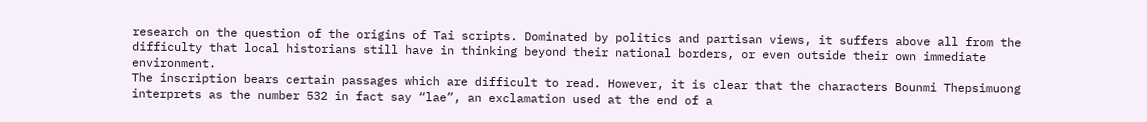research on the question of the origins of Tai scripts. Dominated by politics and partisan views, it suffers above all from the difficulty that local historians still have in thinking beyond their national borders, or even outside their own immediate environment.
The inscription bears certain passages which are difficult to read. However, it is clear that the characters Bounmi Thepsimuong interprets as the number 532 in fact say “lae”, an exclamation used at the end of a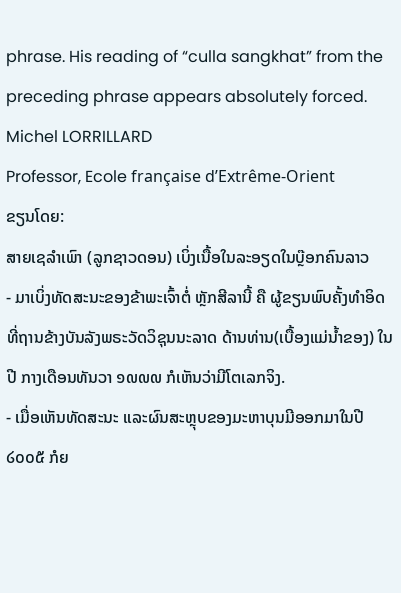phrase. His reading of “culla sangkhat” from the preceding phrase appears absolutely forced.
Michel LORRILLARD
Professor, Ecole française d’Extrême-Orient
ຂຽນໂດຍ:
ສາຍເຊລຳເພົາ (ລູກຊາວດອນ) ເບິ່ງເນື້ອໃນລະອຽດໃນບ໊ຼອກຄົນລາວ
- ມາເບິ່ງທັດສະນະຂອງຂ້າພະເຈົ້າຕໍ່ ຫຼັກສີລານີ້ ຄື ຜູ້ຂຽນພົບຄັ້ງທຳອິດທີ່ຖານຂ້າງບັນລັງພຣະວັດວິຊຸນນະລາດ ດ້ານທ່ານ(ເບື້ອງແມ່ນໍ້າຂອງ) ໃນປີ ກາງເດືອນທັນວາ ໑໙໙໙ ກໍເຫັນວ່າມີໂຕເລກຈິງ.
- ເມື່ອເຫັນທັດສະນະ ແລະຜົນສະຫຼຸບຂອງມະຫາບຸນມີອອກມາໃນປີ ໒໐໐໕ ກໍຍ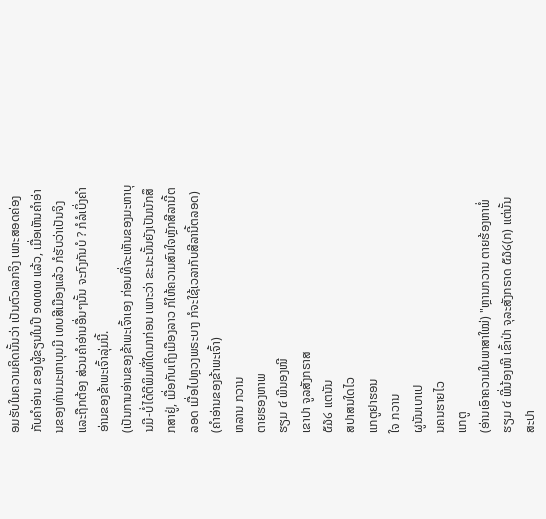ອມຮັບໃນຄວາມຄິດນັ້ນວ່າ ເປັນຕົວເລກຈິງ ເພາະສອດຄ່ອງກັບຄຳອ່ານ ຂອງຜູ້ຂຽນໃນປີ ໑໙໙໙ ແລ້ວ, ເມື່ອເຫັນຄຳອ່ານຂອງທ່ານມະຫາບຸນມີ ເທບສີເມືອງແລ້ວ ກໍຮັບວ່າເປັນຈິງ ແລະຖືກຕ້ອງ ສ່ວນຄຳອ່ານອື່ນໆນັ້ນ ຈະກົງກັນບໍ ? ກໍລໍເບິ່ງຄຳອ່ານຂອງຂ້າພະເຈົ້າລຸ່ມນີ້.
(ເປັນການອ່ານຂອງຂ້າພະເຈົ້າເອງ ກ່ອນທີ່ຈະເຫັນຂອງມະຫາບຸນມີ-ບໍ່ໄດ້ຕີພິມທີ່ໃດມາກ່ອນ ເພາະວ່າ ຂະນະນັ້ນຍັງເປັນນັກສຶກສາຢູ່, ເມື່ອກັບເຖິງເມືອງລາວ ກໍໃຫ້ຄວາມສົນໃຈຫຼັກສີລານີ້ຕລອດ ເມື່ອໄປຫຼວງພຣະບາງ ກໍຈະໃຊ້ເວລາກັບສີລານີ້ຕລອດ)
(ຄຳອ່ານຂອງຂ້າພະເຈົ້າ)
ຫລານ ກວານ
ຕາຍຮອງຫາພ
ຮຽມ ໔ ພີນອງໜີ
ເຂາປາ ຈູລສັງກຣາສ
໕໓໒ ແຕນັນ
ສປາສນໃດໄວ
ແກຕູຢາຮອນ
ໃຈ ກວານ
ຜູນັນເບາເປ
ນຄນຮາຍໄວ
ແກຕູ
(ອ່ານເອົາຄວາມໃນພາສາໃໝ່) "ຫຼານກວານ ຕາຍຮ້ອງຫາພໍ່ ຮຽມ ໔ ພີ່ນ້ອງໜີ ເຂົ້າປ່າ ຈຸລະສັງກຣາດ ໕໓໒(ກ) ແຕ່ນັ້ນ ສະປາ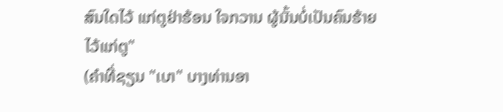ສົນໃດໄວ້ ແກ່ຕູຢ່າຮ້ອນ ໃຈກວານ ຜູ້ນັ້ນບໍ່ເປັນຄົນຮ້າຍໄວ້ແກ່ຕູ"
(ຄຳທີ່ຊຽນ "ເບາ" ບາງທ່ານອາ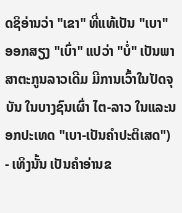ດຊິອ່ານວ່າ "ເຂາ" ທີ່ແທ້ເປັນ "ເບາ" ອອກສຽງ "ເບົ່າ" ແປວ່າ "ບໍ່" ເປັນພາສາຕະກູນລາວເດີມ ມີການເວົ້າໃນປັດຈຸບັນ ໃນບາງຊົນເຜົ່າ ໄຕ-ລາວ ໃນແລະນອກປະເທດ "ເບາ-ເປັນຄຳປະຕິເສດ")
- ເທິງນັ້ນ ເປັນຄຳອ່ານຂ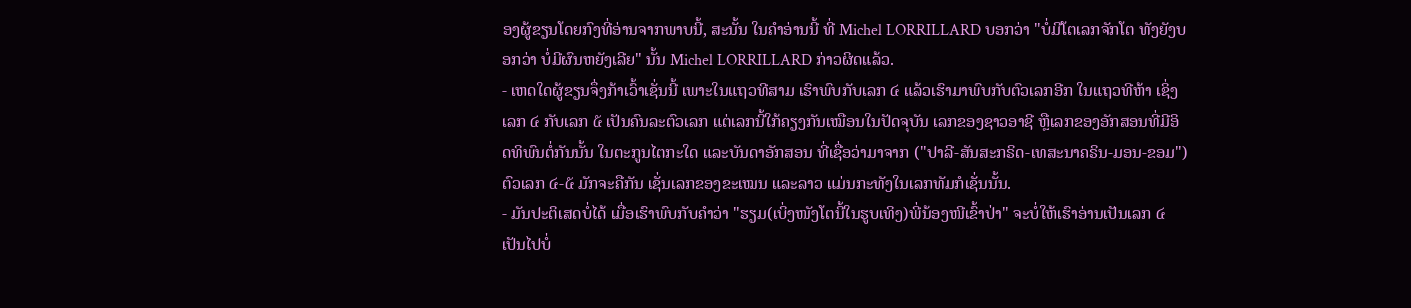ອງຜູ້ຂຽນໂດຍກົງທີ່ອ່ານຈາກພາບນີ້, ສະນັ້ນ ໃນຄຳອ່ານນີ້ ທີ່ Michel LORRILLARD ບອກວ່າ "ບໍ່ມີໂຕເລກຈັກໂຕ ທັງຍັງບອກວ່າ ບໍ່ມີຜົນຫຍັງເລີຍ" ນັ້ນ Michel LORRILLARD ກ່າວຜິດແລ້ວ.
- ເຫດໃດຜູ້ຂຽນຈຶ່ງກ້າເວົ້າເຊັ່ນນີ້ ເພາະໃນແຖວທີສາມ ເຮົາພົບກັບເລກ ໔ ແລ້ວເຮົາມາພົບກັບຕົວເລກອີກ ໃນແຖວທີຫ້າ ເຊິ່ງເລກ ໔ ກັບເລກ ໕ ເປັນຄົນລະຕົວເລກ ແຕ່ເລກນີ້ໃກ້ຄຽງກັນເໝືອນໃນປັດຈຸບັນ ເລກຂອງຊາວອາຊີ ຫຼືເລກຂອງອັກສອນທີ່ມີອິດທິພົນຕໍ່ກັນນັ້ນ ໃນຕະກູນໄຕກະໃດ ແລະບັນດາອັກສອນ ທີ່ເຊື່ອວ່າມາຈາກ ("ປາລີ-ສັນສະກຣິດ-ເທສະນາຄຣິນ-ມອນ-ຂອມ") ຕົວເລກ ໔-໕ ມັກຈະຄືກັນ ເຊັ່ນເລກຂອງຂະເໝນ ແລະລາວ ແມ່ນກະທັງໃນເລກທັມກໍເຊັ່ນນັ້ນ.
- ມັນປະຕິເສດບໍ່ໄດ້ ເມື່ອເຮົາພົບກັບຄຳວ່າ "ຮຽມ(ເບິ່ງໜັງໂຕນີ້ໃນຮູບເທິງ)ພີ່ນ້ອງໜີເຂົ້າປ່າ" ຈະບໍ່ໃຫ້ເຮົາອ່ານເປັນເລກ ໔ ເປັນໄປບໍ່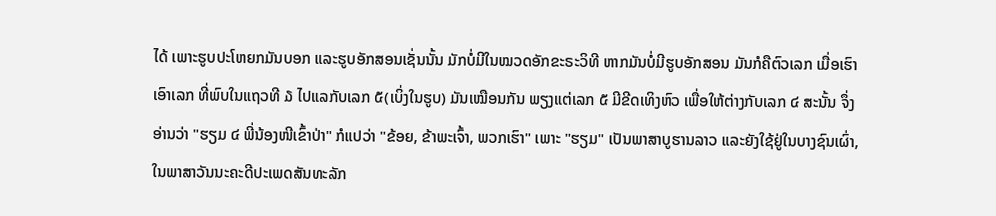ໄດ້ ເພາະຮູບປະໂຫຍກມັນບອກ ແລະຮູບອັກສອນເຊັ່ນນັ້ນ ມັກບໍ່ມີໃນໝວດອັກຂະຣະວິທີ ຫາກມັນບໍ່ມີຮູບອັກສອນ ມັນກໍຄືຕົວເລກ ເມື່ອເຮົາເອົາເລກ ທີ່ພົບໃນແຖວທີ ໓ ໄປແລກັບເລກ ໕(ເບິ່ງໃນຮູບ) ມັນເໝືອນກັນ ພຽງແຕ່ເລກ ໕ ມີຂີດເທິງຫົວ ເພື່ອໃຫ້ຕ່າງກັບເລກ ໔ ສະນັ້ນ ຈຶ່ງອ່ານວ່າ "ຮຽມ ໔ ພີ່ນ້ອງໜີເຂົ້າປ່າ" ກໍແປວ່າ "ຂ້ອຍ, ຂ້າພະເຈົ້າ, ພວກເຮົາ" ເພາະ "ຮຽມ" ເປັນພາສາບູຮານລາວ ແລະຍັງໃຊ້ຢູ່ໃນບາງຊົນເຜົ່າ, ໃນພາສາວັນນະຄະດີປະເພດສັນທະລັກ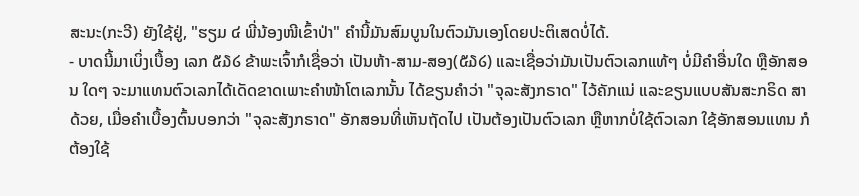ສະນະ(ກະວີ) ຍັງໃຊ້ຢູ່, "ຮຽມ ໔ ພີ່ນ້ອງໜີເຂົ້າປ່າ" ຄຳນີ້ມັນສົມບູນໃນຕົວມັນເອງໂດຍປະຕິເສດບໍ່ໄດ້.
- ບາດນີ້ມາເບິ່ງເບື້ອງ ເລກ ໕໓໒ ຂ້າພະເຈົ້າກໍເຊື່ອວ່າ ເປັນຫ້າ-ສາມ-ສອງ(໕໓໒) ແລະເຊື່ອວ່າມັນເປັນຕົວເລກແທ້ໆ ບໍ່ມີຄຳອື່ນໃດ ຫຼືອັກສອນ ໃດໆ ຈະມາແທນຕົວເລກໄດ້ເດັດຂາດເພາະຄຳໜ້າໂຕເລກນັ້ນ ໄດ້ຂຽນຄຳວ່າ "ຈຸລະສັງກຣາດ" ໄວ້ຄັກແນ່ ແລະຂຽນແບບສັນສະກຣິດ ສາດ້ວຍ, ເມື່ອຄຳເບື້ອງຕົ້ນບອກວ່າ "ຈຸລະສັງກຣາດ" ອັກສອນທີ່ເຫັນຖັດໄປ ເປັນຕ້ອງເປັນຕົວເລກ ຫຼືຫາກບໍ່ໃຊ້ຕົວເລກ ໃຊ້ອັກສອນແທນ ກໍຕ້ອງໃຊ້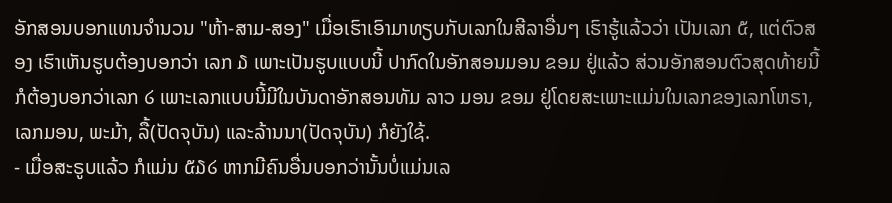ອັກສອນບອກແທນຈຳນວນ "ຫ້າ-ສາມ-ສອງ" ເມື່ອເຮົາເອົາມາທຽບກັບເລກໃນສີລາອື່ນໆ ເຮົາຮູ້ແລ້ວວ່າ ເປັນເລກ ໕, ແຕ່ຕົວສອງ ເຮົາເຫັນຮູບຕ້ອງບອກວ່າ ເລກ ໓ ເພາະເປັນຮູບແບບນີ້ ປາກົດໃນອັກສອນມອນ ຂອມ ຢູ່ແລ້ວ ສ່ວນອັກສອນຕົວສຸດທ້າຍນີ້ ກໍຕ້ອງບອກວ່າເລກ ໒ ເພາະເລກແບບນີ້ມີໃນບັນດາອັກສອນທັມ ລາວ ມອນ ຂອມ ຢູ່ໂດຍສະເພາະແມ່ນໃນເລກຂອງເລກໂຫຣາ, ເລກມອນ, ພະມ້າ, ລື້(ປັດຈຸບັນ) ແລະລ້ານນາ(ປັດຈຸບັນ) ກໍຍັງໃຊ້.
- ເມື່ອສະຣູບແລ້ວ ກໍແມ່ນ ໕໓໒ ຫາກມີຄົນອື່ນບອກວ່ານັ້ນບໍ່ແມ່ນເລ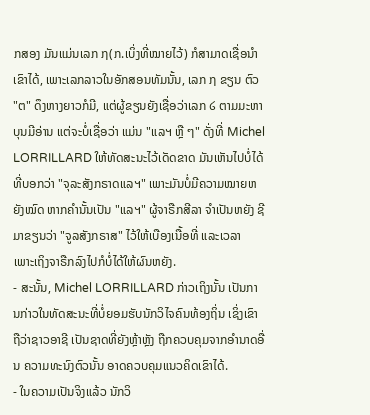ກສອງ ມັນແມ່ນເລກ ໗(ກ.ເບິ່ງທີ່ໝາຍໄວ້) ກໍສາມາດເຊື່ອນຳເຂົາໄດ້, ເພາະເລກລາວໃນອັກສອນທັມນັ້ນ, ເລກ ໗ ຂຽນ ຕົວ "ຕ" ດຶງຫາງຍາວກໍມີ, ແຕ່ຜູ້ຂຽນຍັງເຊື່ອວ່າເລກ ໒ ຕາມມະຫາບຸນມີອ່ານ ແຕ່ຈະບໍ່ເຊື່ອວ່າ ແມ່ນ "ແລຯ ຫຼື ໆ" ດັ່ງທີ່ Michel LORRILLARD ໃຫ້ທັດສະນະໄວ້ເດັດຂາດ ມັນເຫັນໄປບໍ່ໄດ້ ທີ່ບອກວ່າ "ຈຸລະສັງກຣາດແລຯ" ເພາະມັນບໍ່ມີຄວາມໝາຍຫຍັງໝົດ ຫາກຄຳນັ້ນເປັນ "ແລຯ" ຜູ້ຈາຣືກສີລາ ຈຳເປັນຫຍັງ ຊີມາຂຽນວ່າ "ຈູລສັງກຣາສ" ໄວ້ໃຫ້ເບືອງເນື້ອທີ່ ແລະເວລາ ເພາະເຖິງຈາຣືກລົງໄປກໍບໍ່ໄດ້ໃຫ້ຜົນຫຍັງ.
- ສະນັ້ນ, Michel LORRILLARD ກ່າວເຖິງນັ້ນ ເປັນການກ່າວໃນທັດສະນະທີ່ບໍ່ຍອມຮັບນັກວິໄຈຄົນທ້ອງຖິ່ນ ເຊິ່ງເຂົາຖືວ່າຊາວອາຊີ ເປັນຊາດທີ່ຍັງຫຼ້າຫຼັງ ຖືກຄວບຄຸມຈາກອຳນາດອື່ນ ຄວາມທະນົງຕົວນັ້ນ ອາດຄວບຄຸມແນວຄິດເຂົາໄດ້.
- ໃນຄວາມເປັນຈິງແລ້ວ ນັກວິ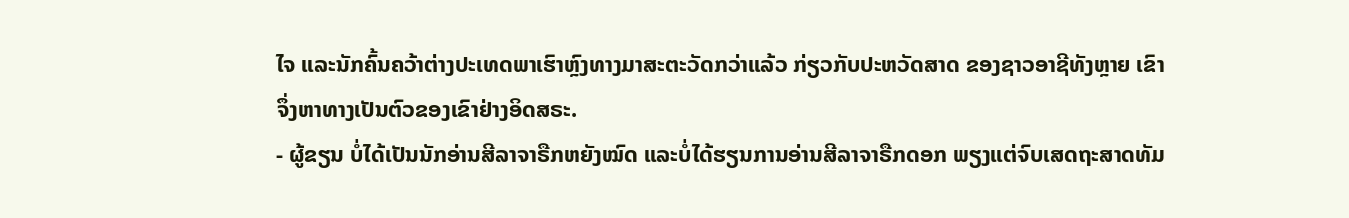ໄຈ ແລະນັກຄົ້ນຄວ້າຕ່າງປະເທດພາເຮົາຫຼົງທາງມາສະຕະວັດກວ່າແລ້ວ ກ່ຽວກັບປະຫວັດສາດ ຂອງຊາວອາຊີທັງຫຼາຍ ເຂົາຈຶ່ງຫາທາງເປັນຕົວຂອງເຂົາຢ່າງອິດສຣະ.
- ຜູ້ຂຽນ ບໍ່ໄດ້ເປັນນັກອ່ານສີລາຈາຣືກຫຍັງໝົດ ແລະບໍ່ໄດ້ຮຽນການອ່ານສີລາຈາຣືກດອກ ພຽງແຕ່ຈົບເສດຖະສາດທັມ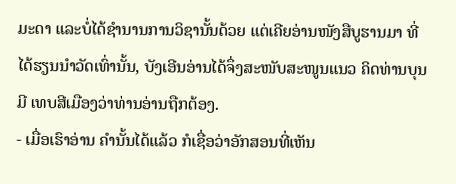ມະດາ ແລະບໍ່ໄດ້ຊຳນານການວິຊານັ້ນດ້ວຍ ແຕ່ເຄີຍອ່ານໜັງສືບູຮານມາ ທີ່ໄດ້ຮຽນນຳວັດເທົ່ານັ້ນ, ບັງເອີນອ່ານໄດ້ຈຶ່ງສະໜັບສະໜູນແນວ ຄິດທ່ານບຸນມີ ເທບສີເມືອງວ່າທ່ານອ່ານຖືກຕ້ອງ.
- ເມື່ອເຮົາອ່ານ ຄຳນັ້ນໄດ້ແລ້ວ ກໍເຊື່ອວ່າອັກສອນທີ່ເຫັນ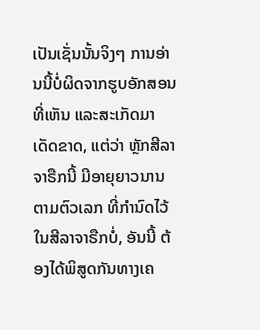ເປັນເຊັ່ນນັ້ນຈິງໆ ການອ່ານນີ້ບໍ່ຜິດຈາກຮູບອັກສອນທີ່ເຫັນ ແລະສະເກັດມາເດັດຂາດ, ແຕ່ວ່າ ຫຼັກສີລາຈາຣືກນີ້ ມີອາຍຸຍາວນານຕາມຕົວເລກ ທີ່ກຳນົດໄວ້ໃນສີລາຈາຣືກບໍ່, ອັນນີ້ ຕ້ອງໄດ້ພິສູດກັນທາງເຄ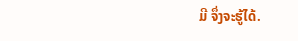ມີ ຈຶ່ງຈະຮູ້ໄດ້.